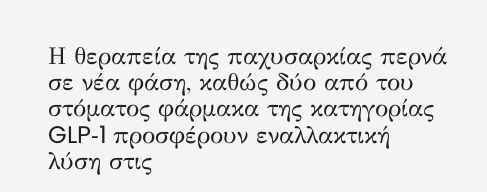Η θεραπεία της παχυσαρκίας περνά σε νέα φάση, καθώς δύο από του στόματος φάρμακα της κατηγορίας GLP‑1 προσφέρουν εναλλακτική λύση στις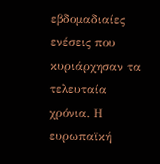εβδομαδιαίες ενέσεις που κυριάρχησαν τα τελευταία χρόνια. Η ευρωπαϊκή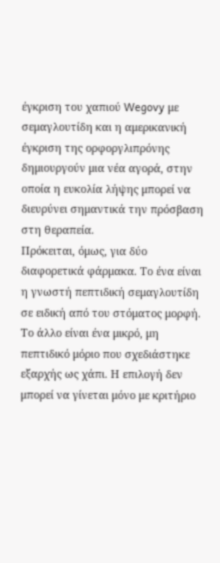έγκριση του χαπιού Wegovy με σεμαγλουτίδη και η αμερικανική έγκριση της ορφοργλιπρόνης δημιουργούν μια νέα αγορά, στην οποία η ευκολία λήψης μπορεί να διευρύνει σημαντικά την πρόσβαση στη θεραπεία.
Πρόκειται, όμως, για δύο διαφορετικά φάρμακα. Το ένα είναι η γνωστή πεπτιδική σεμαγλουτίδη σε ειδική από του στόματος μορφή. Το άλλο είναι ένα μικρό, μη πεπτιδικό μόριο που σχεδιάστηκε εξαρχής ως χάπι. Η επιλογή δεν μπορεί να γίνεται μόνο με κριτήριο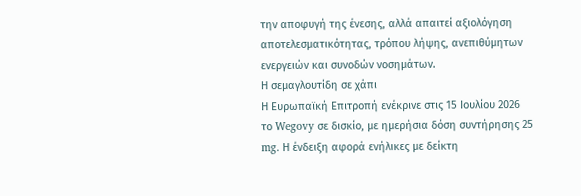την αποφυγή της ένεσης, αλλά απαιτεί αξιολόγηση αποτελεσματικότητας, τρόπου λήψης, ανεπιθύμητων ενεργειών και συνοδών νοσημάτων.
Η σεμαγλουτίδη σε χάπι
Η Ευρωπαϊκή Επιτροπή ενέκρινε στις 15 Ιουλίου 2026 το Wegovy σε δισκίο, με ημερήσια δόση συντήρησης 25 mg. Η ένδειξη αφορά ενήλικες με δείκτη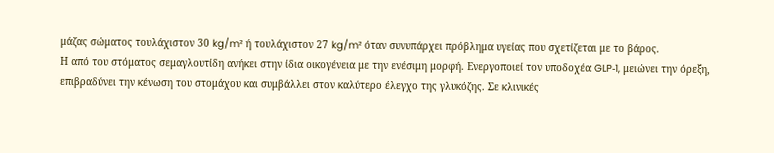μάζας σώματος τουλάχιστον 30 kg/m² ή τουλάχιστον 27 kg/m² όταν συνυπάρχει πρόβλημα υγείας που σχετίζεται με το βάρος.
Η από του στόματος σεμαγλουτίδη ανήκει στην ίδια οικογένεια με την ενέσιμη μορφή. Ενεργοποιεί τον υποδοχέα GLP‑1, μειώνει την όρεξη, επιβραδύνει την κένωση του στομάχου και συμβάλλει στον καλύτερο έλεγχο της γλυκόζης. Σε κλινικές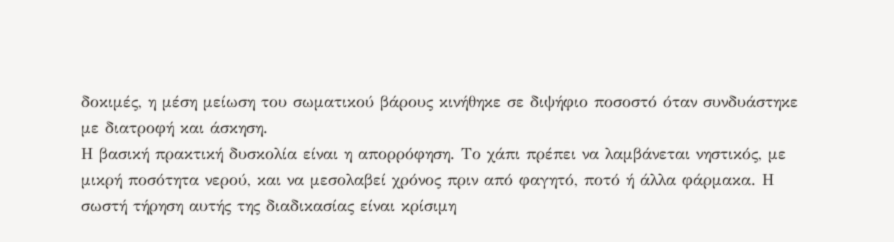δοκιμές, η μέση μείωση του σωματικού βάρους κινήθηκε σε διψήφιο ποσοστό όταν συνδυάστηκε με διατροφή και άσκηση.
Η βασική πρακτική δυσκολία είναι η απορρόφηση. Το χάπι πρέπει να λαμβάνεται νηστικός, με μικρή ποσότητα νερού, και να μεσολαβεί χρόνος πριν από φαγητό, ποτό ή άλλα φάρμακα. Η σωστή τήρηση αυτής της διαδικασίας είναι κρίσιμη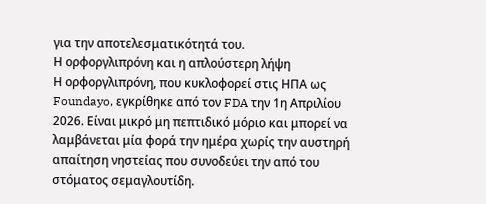για την αποτελεσματικότητά του.
Η ορφοργλιπρόνη και η απλούστερη λήψη
Η ορφοργλιπρόνη, που κυκλοφορεί στις ΗΠΑ ως Foundayo, εγκρίθηκε από τον FDA την 1η Απριλίου 2026. Είναι μικρό μη πεπτιδικό μόριο και μπορεί να λαμβάνεται μία φορά την ημέρα χωρίς την αυστηρή απαίτηση νηστείας που συνοδεύει την από του στόματος σεμαγλουτίδη.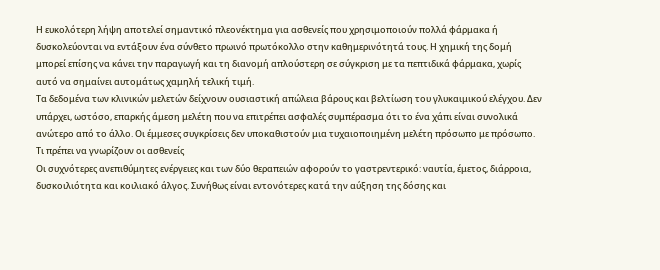Η ευκολότερη λήψη αποτελεί σημαντικό πλεονέκτημα για ασθενείς που χρησιμοποιούν πολλά φάρμακα ή δυσκολεύονται να εντάξουν ένα σύνθετο πρωινό πρωτόκολλο στην καθημερινότητά τους. Η χημική της δομή μπορεί επίσης να κάνει την παραγωγή και τη διανομή απλούστερη σε σύγκριση με τα πεπτιδικά φάρμακα, χωρίς αυτό να σημαίνει αυτομάτως χαμηλή τελική τιμή.
Τα δεδομένα των κλινικών μελετών δείχνουν ουσιαστική απώλεια βάρους και βελτίωση του γλυκαιμικού ελέγχου. Δεν υπάρχει, ωστόσο, επαρκής άμεση μελέτη που να επιτρέπει ασφαλές συμπέρασμα ότι το ένα χάπι είναι συνολικά ανώτερο από το άλλο. Οι έμμεσες συγκρίσεις δεν υποκαθιστούν μια τυχαιοποιημένη μελέτη πρόσωπο με πρόσωπο.
Τι πρέπει να γνωρίζουν οι ασθενείς
Οι συχνότερες ανεπιθύμητες ενέργειες και των δύο θεραπειών αφορούν το γαστρεντερικό: ναυτία, έμετος, διάρροια, δυσκοιλιότητα και κοιλιακό άλγος. Συνήθως είναι εντονότερες κατά την αύξηση της δόσης και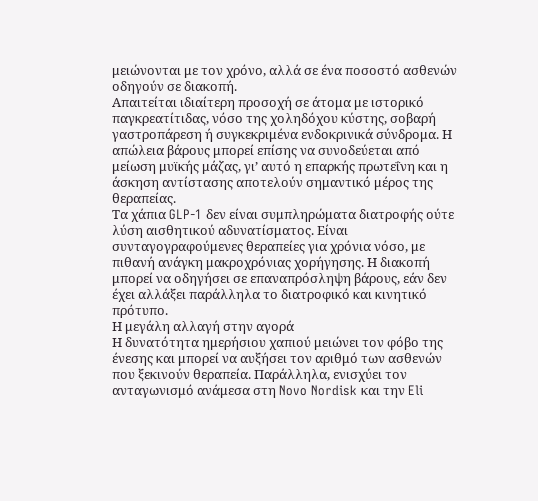μειώνονται με τον χρόνο, αλλά σε ένα ποσοστό ασθενών οδηγούν σε διακοπή.
Απαιτείται ιδιαίτερη προσοχή σε άτομα με ιστορικό παγκρεατίτιδας, νόσο της χοληδόχου κύστης, σοβαρή γαστροπάρεση ή συγκεκριμένα ενδοκρινικά σύνδρομα. Η απώλεια βάρους μπορεί επίσης να συνοδεύεται από μείωση μυϊκής μάζας, γι’ αυτό η επαρκής πρωτεΐνη και η άσκηση αντίστασης αποτελούν σημαντικό μέρος της θεραπείας.
Τα χάπια GLP‑1 δεν είναι συμπληρώματα διατροφής ούτε λύση αισθητικού αδυνατίσματος. Είναι συνταγογραφούμενες θεραπείες για χρόνια νόσο, με πιθανή ανάγκη μακροχρόνιας χορήγησης. Η διακοπή μπορεί να οδηγήσει σε επαναπρόσληψη βάρους, εάν δεν έχει αλλάξει παράλληλα το διατροφικό και κινητικό πρότυπο.
Η μεγάλη αλλαγή στην αγορά
Η δυνατότητα ημερήσιου χαπιού μειώνει τον φόβο της ένεσης και μπορεί να αυξήσει τον αριθμό των ασθενών που ξεκινούν θεραπεία. Παράλληλα, ενισχύει τον ανταγωνισμό ανάμεσα στη Novo Nordisk και την Eli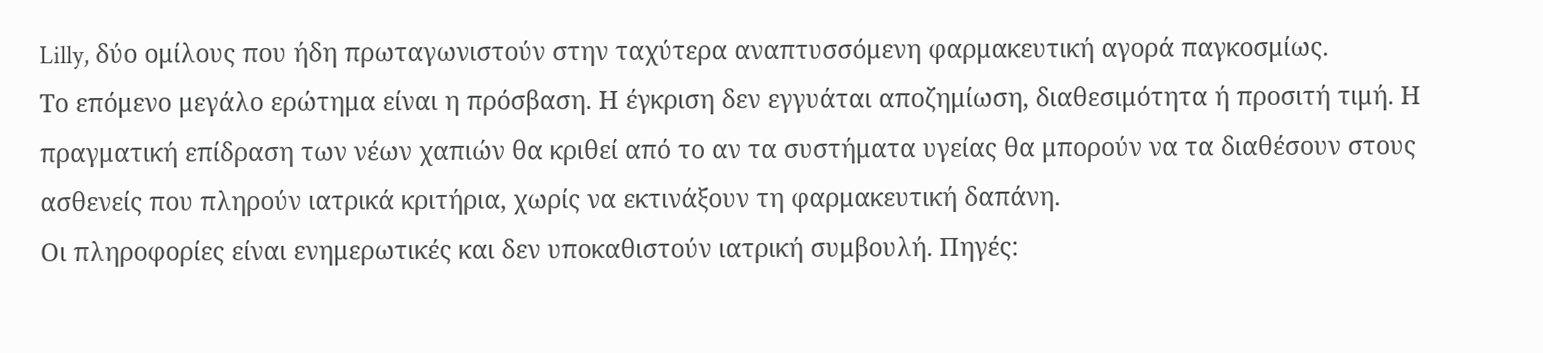Lilly, δύο ομίλους που ήδη πρωταγωνιστούν στην ταχύτερα αναπτυσσόμενη φαρμακευτική αγορά παγκοσμίως.
Το επόμενο μεγάλο ερώτημα είναι η πρόσβαση. Η έγκριση δεν εγγυάται αποζημίωση, διαθεσιμότητα ή προσιτή τιμή. Η πραγματική επίδραση των νέων χαπιών θα κριθεί από το αν τα συστήματα υγείας θα μπορούν να τα διαθέσουν στους ασθενείς που πληρούν ιατρικά κριτήρια, χωρίς να εκτινάξουν τη φαρμακευτική δαπάνη.
Οι πληροφορίες είναι ενημερωτικές και δεν υποκαθιστούν ιατρική συμβουλή. Πηγές: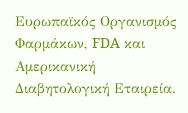Ευρωπαϊκός Οργανισμός Φαρμάκων, FDA και Αμερικανική Διαβητολογική Εταιρεία.